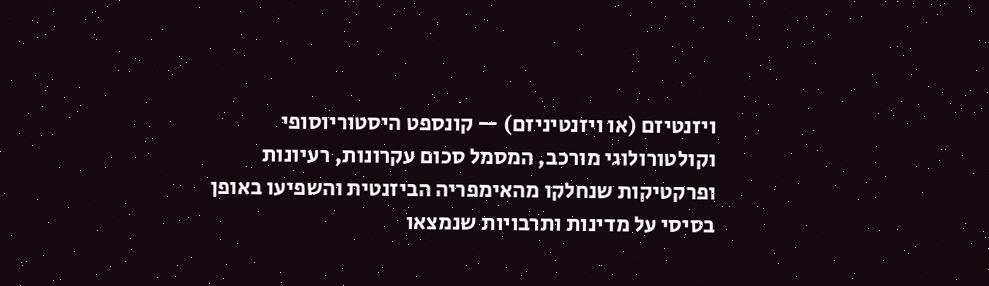ויזנטיזם (או ויזנטיניזם) — קונספט היסטוריוסופי וקולטורולוגי מורכב, המסמל סכום עקרונות, רעיונות ופרקטיקות שנחלקו מהאימפריה הביזנטית והשפיעו באופן בסיסי על מדינות ותרבויות שנמצאו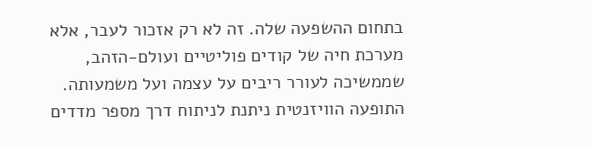בתחום ההשפעה שלה. זה לא רק אזכור לעבר, אלא מערכת חיה של קודים פוליטיים ועולם-הזהב, שממשיכה לעורר ריבים על עצמה ועל משמעותה. התופעה הוויזנטית ניתנת לניתוח דרך מספר מדדים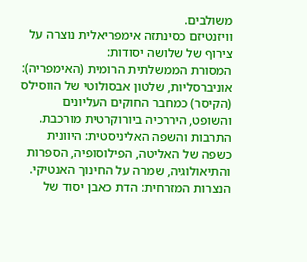משולבים.
וויזנטיזם כסינתזה אימפריאלית נוצרה על צירוף של שלושה יסודות:
המסורת הממשלתית הרומית (האימפריה): אוניברסליות, שלטון אבסולוטי של הווסילס (הקיסר) כמחבר החוקים העליונים והשופט, היררכיה ביורוקרטית מורכבת.
התרבות והשפה האליניסטית: היוונית כשפה של האליטה, הפילוסופיה, הספרות והתיאולוגיה, שמרה על החינוך האנטיקי.
הנצרות המזרחית: הדת כאבן יסוד של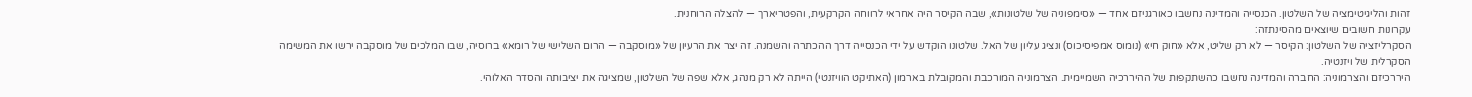זהות והליגיטימציה של השלטון. הכנסייה והמדינה נחשבו כאורגניזם אחד — «סימפוניה של שלטונות», שבה הקיסר היה אחראי לרווחה הקרקעית, והפטריארך — להצלה הרוחנית.
עקרונות חשובים שיוצאים מהסינתזה:
הסקרליזציה של השלטון: הקיסר — לא רק שליט, אלא «חוק חי» (נומוס אמפיסיכוס) ונציג עליון של האל. שלטונו הוקדש על ידי הכנסייה דרך ההכתרה והשמנה. זה יצר את הרעיון של «מוסקבה — הרום השלישי של רומא» ברוסיה, שבו המלכים של מוסקבה ירשו את המשימה הסקרלית של ויזנטיה.
היררכיזם והצרמוניה: החברה והמדינה נחשבו כהשתקפות של ההיררכיה השמיימית. הצרמוניה המורכבת והמקובלת בארמון (האתיקט הוויזנטי) הייתה לא רק מנהג, אלא שפה של השלטון, שמציגה את יציבותה והסדר האלוהי.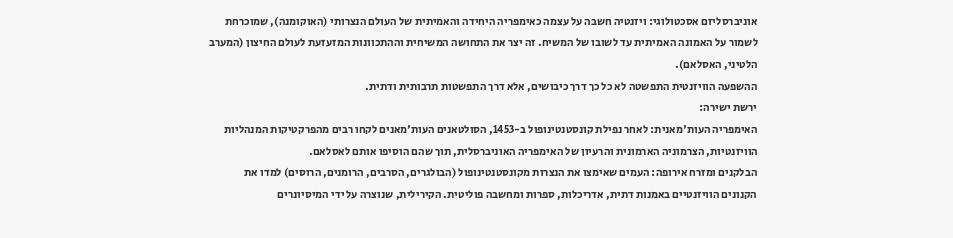אוניברסליזם אסכטולוגי: ויזנטיה חשבה על עצמה כאימפריה היחידה והאמיתית של העולם הנצרותי (האוקומנה), שמוכרחת לשמור על האמונה האמיתית עד לשובו של המשיח. זה יצר את התחושה המשיחית וההתכוונות המזעזעת לעולם החיצון (המערב הלטיני, האסלאם).
ההשפעה הוויזנטית התפשטה לא כל כך דרך כיבושים, אלא דרך התפשטות תרבותית ודתית.
ירשת ישירה:
האימפריה העות'מאנית: לאחר נפילת קונסטנטינופול ב-1453, הסולטאנים העות'מאנים לקחו רבים מהפרקטיקות המנהליות הוויזנטיות, הצרמוניה הארמונית והרעיון של האימפריה האוניברסלית, תוך שהם הוסיפו אותם לאסלאם.
הבלקנים ומזרח אירופה: העמים שאימצו את הנצרות מקונסטנטינופול (הבולגרים, הסרבים, הרומנים, הרוסים) למדו את הקנונים הוויזנטיים באמנות דתית, אדריכלות, ספרות ומחשבה פוליטית. הקירילית, שנוצרה על ידי המיסיונרים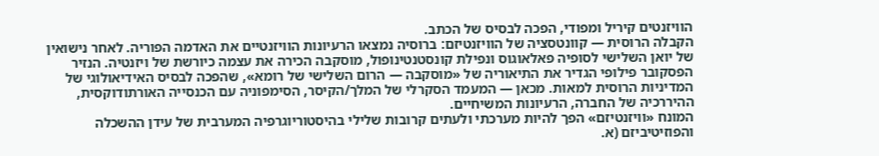הוויזנטים קיריל ומפודי, הפכה לבסיס של הכתב.
הקבלה הרוסית — קוונטסציה של הוויזנטיזם: ברוסיה נמצאו הרעיונות הוויזנטיים את האדמה הפוריה. לאחר נישואין של יואן השלישי לסופיה פאלאוגוס ונפילת קונסטנטינופול, מוסקבה הכירה את עצמה כיורשת של ויזנטיה. הנזיר הפסקובר פילופי הגדיר את התיאוריה של «מוסקבה — הרום השלישי של רומא», שהפכה לבסיס האידיאולוגי של המדיניות הרוסית למאות. מכאן — המעמד הסקרלי של המלך/הקיסר, הסימפוניה עם הכנסייה האורתודוקסית, ההיררכיה של החברה, הרעיונות המשיחיים.
המונח «וויזנטיזם» הפך להיות מערכתי ולעתים קרובות שלילי בהיסטוריוגרפיה המערבית של עידן ההשכלה והפוזיטיביזם (א.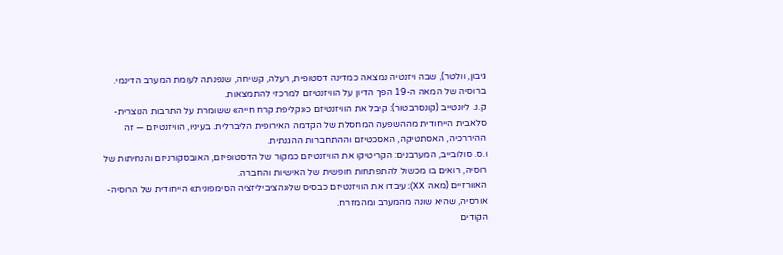גיבון, וולטר), שבה ויזנטיה נמצאה כמדינה דסטופית, רעלה, קשיחה, שנפנתה לעומת המערב הדינמי.
ברוסיה של המאה ה-19 הפך הדיון על הוויזנטיזם למרכזי להתמצאות.
ק.נ. ליונטייב (קונסרבטור): קיבל את הוויזנטיזם כ«קליפת קרח חייה» ששומרת על התרבות הנוצרית-סלאבית הייחודית מההשפעה המחסלת של הקדמה האירופית הליברלית. בעיניו, הוויזנטיזם — זה ההיררכיה, האסתטיקה, האסכטיזם וההתחברות ההגנתית.
ו.ס. סולובייב, המערבנים: הקריטיקו את הוויזנטיזם כמקור של הדסטופיזם, האובסקורניזם והנחיתות של רוסיה, רואים בו מכשול להתפתחות חופשית של האישיות והחברה.
האוורזיים (מאה XX): עיבדו את הוויזנטיזם כבסיס של«הציביליזציה הסימפונית» הייחודית של הרוסיה-אורסיה, שהיא שונה מהמערב ומהמזרח.
הקודים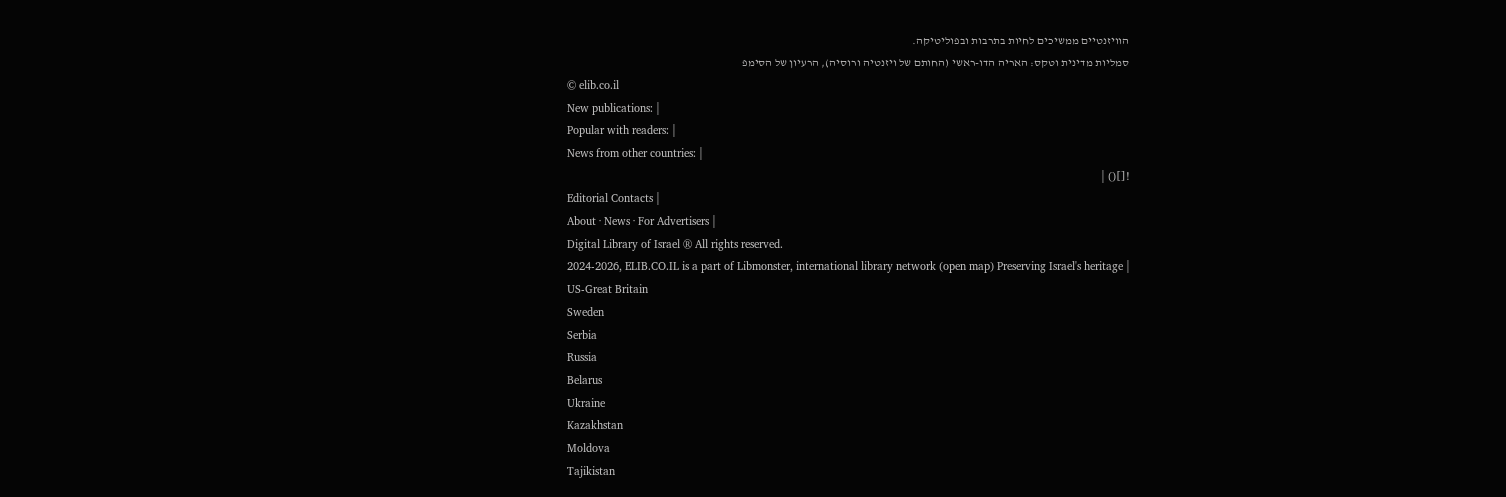הוויזנטיים ממשיכים לחיות בתרבות ובפוליטיקה.
סמליות מדינית וטקס: האריה הדו-ראשי (החותם של ויזנטיה ורוסיה), הרעיון של הסימפ
© elib.co.il
New publications: |
Popular with readers: |
News from other countries: |
![]() |
Editorial Contacts |
About · News · For Advertisers |
Digital Library of Israel ® All rights reserved.
2024-2026, ELIB.CO.IL is a part of Libmonster, international library network (open map) Preserving Israel's heritage |
US-Great Britain
Sweden
Serbia
Russia
Belarus
Ukraine
Kazakhstan
Moldova
Tajikistan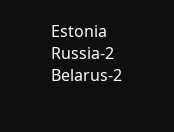Estonia
Russia-2
Belarus-2